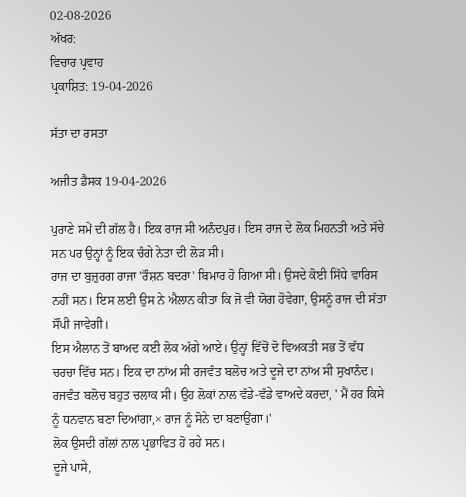02-08-2026
ਅੱਖਰ:
ਵਿਚਾਰ ਪ੍ਰਵਾਹ
ਪ੍ਰਕਾਸ਼ਿਤ: 19-04-2026

ਸੱਤਾ ਦਾ ਰਸਤਾ

ਅਜੀਤ ਡੈਸਕ 19-04-2026

ਪੁਰਾਣੇ ਸਮੇਂ ਦੀ ਗੱਲ ਹੈ। ਇਕ ਰਾਜ ਸੀ ਅਨੰਦਪੁਰ। ਇਸ ਰਾਜ ਦੇ ਲੋਕ ਮਿਹਨਤੀ ਅਤੇ ਸੱਚੇ ਸਨ ਪਰ ਉਨ੍ਹਾਂ ਨੂੰ ਇਕ ਚੰਗੇ ਨੇਤਾ ਦੀ ਲੋੜ ਸੀ।
ਰਾਜ ਦਾ ਬੁਜ਼ੁਰਗ ਰਾਜਾ 'ਰੌਸ਼ਨ ਬਦਰਾ' ਬਿਮਾਰ ਹੋ ਗਿਆ ਸੀ। ਉਸਦੇ ਕੋਈ ਸਿੱਧੇ ਵਾਰਿਸ ਨਹੀਂ ਸਨ। ਇਸ ਲਈ ਉਸ ਨੇ ਐਲਾਨ ਕੀਤਾ ਕਿ ਜੋ ਵੀ ਯੋਗ ਹੋਵੇਗਾ, ਉਸਨੂੰ ਰਾਜ ਦੀ ਸੱਤਾ ਸੌਂਪੀ ਜਾਵੇਗੀ।
ਇਸ ਐਲਾਨ ਤੋਂ ਬਾਅਦ ਕਈ ਲੋਕ ਅੱਗੇ ਆਏ। ਉਨ੍ਹਾਂ ਵਿੱਚੋਂ ਦੋ ਵਿਅਕਤੀ ਸਭ ਤੋਂ ਵੱਧ ਚਰਚਾ ਵਿੱਚ ਸਨ। ਇਕ ਦਾ ਨਾਂਅ ਸੀ ਰਜਵੰਤ ਬਲੋਚ ਅਤੇ ਦੂਜੇ ਦਾ ਨਾਂਅ ਸੀ ਸੁਖਾਨੰਦ।
ਰਜਵੰਤ ਬਲੋਚ ਬਹੁਤ ਚਲਾਕ ਸੀ। ਉਹ ਲੋਕਾਂ ਨਾਲ ਵੱਡੇ-ਵੱਡੇ ਵਾਅਦੇ ਕਰਦਾ, ' ਮੈਂ ਹਰ ਕਿਸੇ ਨੂੰ ਧਨਵਾਨ ਬਣਾ ਦਿਆਂਗਾ,× ਰਾਜ ਨੂੰ ਸੋਨੇ ਦਾ ਬਣਾਉਂਗਾ।'
ਲੋਕ ਉਸਦੀ ਗੱਲਾਂ ਨਾਲ ਪ੍ਰਭਾਵਿਤ ਹੋ ਰਹੇ ਸਨ।
ਦੂਜੇ ਪਾਸੇ,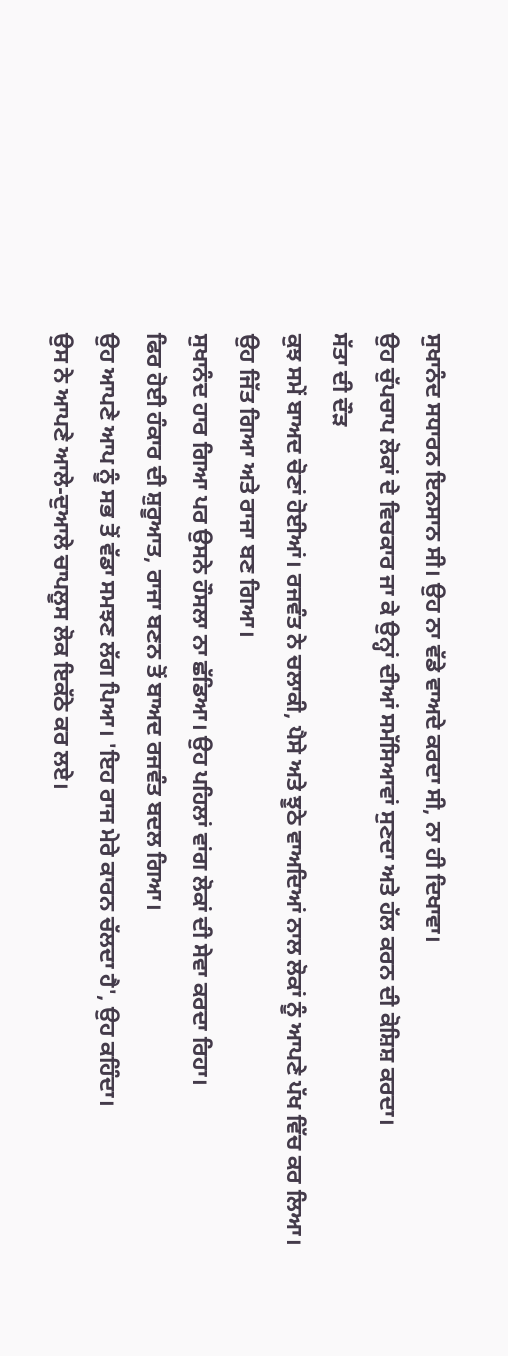ਸੁਖਾਨੰਦ ਸਧਾਰਨ ਇਨਸਾਨ ਸੀ। ਉਹ ਨਾ ਵੱਡੇ ਵਾਅਦੇ ਕਰਦਾ ਸੀ, ਨਾ ਹੀ ਦਿਖਾਵਾ।
ਉਹ ਚੁੱਪਚਾਪ ਲੋਕਾਂ ਦੇ ਵਿਚਕਾਰ ਜਾ ਕੇ ਉਨ੍ਹਾਂ ਦੀਆਂ ਸਮੱਸਿਆਵਾਂ ਸੁਣਦਾ ਅਤੇ ਹੱਲ ਕਰਨ ਦੀ ਕੋਸ਼ਿਸ਼ ਕਰਦਾ।
ਸੱਤਾ ਦੀ ਦੌੜ
ਕੁਝ ਸਮੇਂ ਬਾਅਦ ਚੋਣਾਂ ਹੋਈਆਂ। ਰਜਵੰਤ ਨੇ ਚਲਾਕੀ, ਪੈਸੇ ਅਤੇ ਝੂਠੇ ਵਾਅਦਿਆਂ ਨਾਲ ਲੋਕਾਂ ਨੂੰ ਆਪਣੇ ਪੱਖ ਵਿੱਚ ਕਰ ਲਿਆ।
ਉਹ ਜਿੱਤ ਗਿਆ ਅਤੇ ਰਾਜਾ ਬਣ ਗਿਆ।
ਸੁਖਾਨੰਦ ਹਾਰ ਗਿਆ ਪਰ ਉਸਨੇ ਹੌਸਲਾ ਨਾ ਛੱਡਿਆ। ਉਹ ਪਹਿਲਾਂ ਵਾਂਗ ਲੋਕਾਂ ਦੀ ਸੇਵਾ ਕਰਦਾ ਰਿਹਾ।
ਫਿਰ ਹੋਈ ਹੰਕਾਰ ਦੀ ਸ਼ੁਰੂਆਤ, ਰਾਜਾ ਬਣਨ ਤੋਂ ਬਾਅਦ ਰਜਵੰਤ ਬਦਲ ਗਿਆ।
ਉਹ ਆਪਣੇ ਆਪ ਨੂੰ ਸਭ ਤੋਂ ਵੱਡਾ ਸਮਝਣ ਲੱਗ ਪਿਆ। 'ਇਹ ਰਾਜ ਮੇਰੇ ਕਾਰਨ ਚੱਲਦਾ ਹੈ', ਉਹ ਕਹਿੰਦਾ।
ਉਸ ਨੇ ਆਪਣੇ ਆਲੇ-ਦੁਆਲੇ ਚਾਪਲੂਸ ਲੋਕ ਇਕੱਠੇ ਕਰ ਲਏ।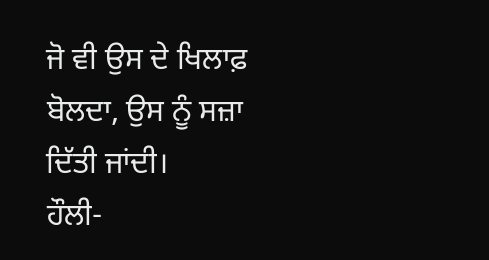ਜੋ ਵੀ ਉਸ ਦੇ ਖਿਲਾਫ਼ ਬੋਲਦਾ, ਉਸ ਨੂੰ ਸਜ਼ਾ ਦਿੱਤੀ ਜਾਂਦੀ।
ਹੌਲੀ-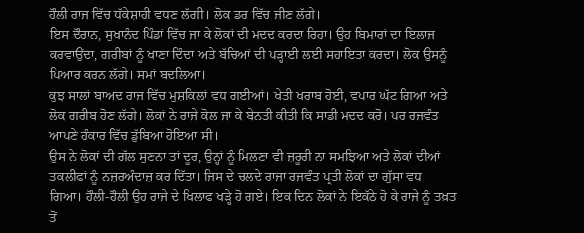ਹੌਲੀ ਰਾਜ ਵਿੱਚ ਧੱਕੇਸ਼ਾਹੀ ਵਧਣ ਲੱਗੀ। ਲੋਕ ਡਰ ਵਿੱਚ ਜੀਣ ਲੱਗੇ।
ਇਸ ਦੌਰਾਨ, ਸੁਖਾਨੰਦ ਪਿੰਡਾਂ ਵਿੱਚ ਜਾ ਕੇ ਲੋਕਾਂ ਦੀ ਮਦਦ ਕਰਦਾ ਰਿਹਾ। ਉਹ ਬਿਮਾਰਾਂ ਦਾ ਇਲਾਜ ਕਰਵਾਉਂਦਾ, ਗਰੀਬਾਂ ਨੂੰ ਖਾਣਾ ਦਿੰਦਾ ਅਤੇ ਬੱਚਿਆਂ ਦੀ ਪੜ੍ਹਾਈ ਲਈ ਸਹਾਇਤਾ ਕਰਦਾ। ਲੋਕ ਉਸਨੂੰ ਪਿਆਰ ਕਰਨ ਲੱਗੇ। ਸਮਾਂ ਬਦਲਿਆ।
ਕੁਝ ਸਾਲਾਂ ਬਾਅਦ ਰਾਜ ਵਿੱਚ ਮੁਸ਼ਕਿਲਾਂ ਵਧ ਗਈਆਂ। ਖੇਤੀ ਖਰਾਬ ਹੋਈ, ਵਪਾਰ ਘੱਟ ਗਿਆ ਅਤੇ ਲੋਕ ਗਰੀਬ ਹੋਣ ਲੱਗੇ। ਲੋਕਾਂ ਨੇ ਰਾਜੇ ਕੋਲ ਜਾ ਕੇ ਬੇਨਤੀ ਕੀਤੀ ਕਿ ਸਾਡੀ ਮਦਦ ਕਰੋ। ਪਰ ਰਜਵੰਤ ਆਪਣੇ ਹੰਕਾਰ ਵਿੱਚ ਡੁੱਬਿਆ ਹੋਇਆ ਸੀ।
ਉਸ ਨੇ ਲੋਕਾਂ ਦੀ ਗੱਲ ਸੁਣਨਾ ਤਾਂ ਦੂਰ, ਉਨ੍ਹਾਂ ਨੂੰ ਮਿਲਣਾ ਵੀ ਜ਼ਰੂਰੀ ਨਾ ਸਮਝਿਆ ਅਤੇ ਲੋਕਾਂ ਦੀਆਂ ਤਕਲੀਫਾਂ ਨੂੰ ਨਜ਼ਰਅੰਦਾਜ਼ ਕਰ ਦਿੱਤਾ। ਜਿਸ ਦੇ ਚਲਦੇ ਰਾਜਾ ਰਜਵੰਤ ਪ੍ਰਤੀ ਲੋਕਾਂ ਦਾ ਗੁੱਸਾ ਵਧ ਗਿਆ। ਹੌਲੀ-ਹੌਲੀ ਉਹ ਰਾਜੇ ਦੇ ਖਿਲਾਫ ਖੜ੍ਹੇ ਹੋ ਗਏ। ਇਕ ਦਿਨ ਲੋਕਾਂ ਨੇ ਇਕੱਠੇ ਹੋ ਕੇ ਰਾਜੇ ਨੂੰ ਤਖ਼ਤ ਤੋਂ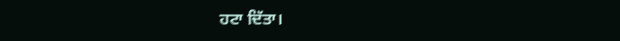ਹਟਾ ਦਿੱਤਾ।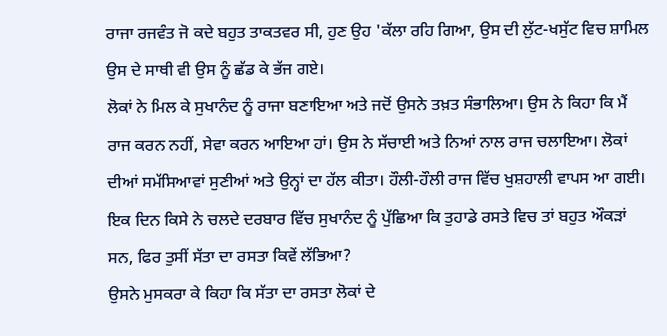ਰਾਜਾ ਰਜਵੰਤ ਜੋ ਕਦੇ ਬਹੁਤ ਤਾਕਤਵਰ ਸੀ, ਹੁਣ ਉਹ 'ਕੱਲਾ ਰਹਿ ਗਿਆ, ਉਸ ਦੀ ਲੁੱਟ-ਖਸੁੱਟ ਵਿਚ ਸ਼ਾਮਿਲ ਉਸ ਦੇ ਸਾਥੀ ਵੀ ਉਸ ਨੂੰ ਛੱਡ ਕੇ ਭੱਜ ਗਏ।
ਲੋਕਾਂ ਨੇ ਮਿਲ ਕੇ ਸੁਖਾਨੰਦ ਨੂੰ ਰਾਜਾ ਬਣਾਇਆ ਅਤੇ ਜਦੋਂ ਉਸਨੇ ਤਖ਼ਤ ਸੰਭਾਲਿਆ। ਉਸ ਨੇ ਕਿਹਾ ਕਿ ਮੈਂ ਰਾਜ ਕਰਨ ਨਹੀਂ, ਸੇਵਾ ਕਰਨ ਆਇਆ ਹਾਂ। ਉਸ ਨੇ ਸੱਚਾਈ ਅਤੇ ਨਿਆਂ ਨਾਲ ਰਾਜ ਚਲਾਇਆ। ਲੋਕਾਂ ਦੀਆਂ ਸਮੱਸਿਆਵਾਂ ਸੁਣੀਆਂ ਅਤੇ ਉਨ੍ਹਾਂ ਦਾ ਹੱਲ ਕੀਤਾ। ਹੌਲੀ-ਹੌਲੀ ਰਾਜ ਵਿੱਚ ਖੁਸ਼ਹਾਲੀ ਵਾਪਸ ਆ ਗਈ।
ਇਕ ਦਿਨ ਕਿਸੇ ਨੇ ਚਲਦੇ ਦਰਬਾਰ ਵਿੱਚ ਸੁਖਾਨੰਦ ਨੂੰ ਪੁੱਛਿਆ ਕਿ ਤੁਹਾਡੇ ਰਸਤੇ ਵਿਚ ਤਾਂ ਬਹੁਤ ਔਕੜਾਂ ਸਨ, ਫਿਰ ਤੁਸੀਂ ਸੱਤਾ ਦਾ ਰਸਤਾ ਕਿਵੇਂ ਲੱਭਿਆ?
ਉਸਨੇ ਮੁਸਕਰਾ ਕੇ ਕਿਹਾ ਕਿ ਸੱਤਾ ਦਾ ਰਸਤਾ ਲੋਕਾਂ ਦੇ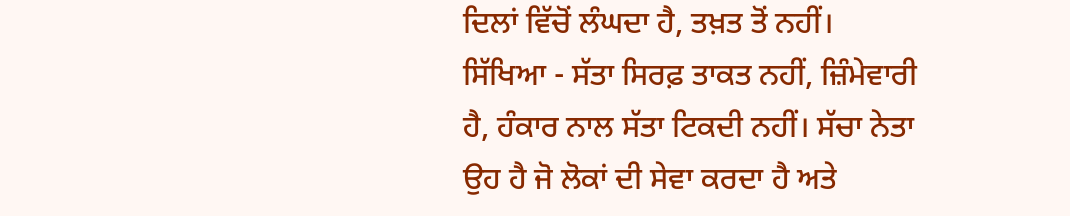ਦਿਲਾਂ ਵਿੱਚੋਂ ਲੰਘਦਾ ਹੈ, ਤਖ਼ਤ ਤੋਂ ਨਹੀਂ।
ਸਿੱਖਿਆ - ਸੱਤਾ ਸਿਰਫ਼ ਤਾਕਤ ਨਹੀਂ, ਜ਼ਿੰਮੇਵਾਰੀ ਹੈ, ਹੰਕਾਰ ਨਾਲ ਸੱਤਾ ਟਿਕਦੀ ਨਹੀਂ। ਸੱਚਾ ਨੇਤਾ ਉਹ ਹੈ ਜੋ ਲੋਕਾਂ ਦੀ ਸੇਵਾ ਕਰਦਾ ਹੈ ਅਤੇ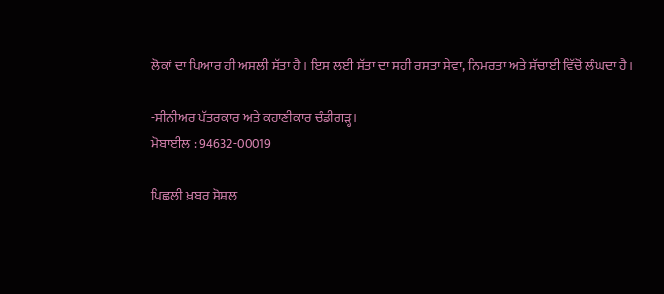ਲੋਕਾਂ ਦਾ ਪਿਆਰ ਹੀ ਅਸਲੀ ਸੱਤਾ ਹੈ। ਇਸ ਲਈ ਸੱਤਾ ਦਾ ਸਹੀ ਰਸਤਾ ਸੇਵਾ, ਨਿਮਰਤਾ ਅਤੇ ਸੱਚਾਈ ਵਿੱਚੋਂ ਲੰਘਦਾ ਹੈ।

-ਸੀਨੀਅਰ ਪੱਤਰਕਾਰ ਅਤੇ ਕਹਾਣੀਕਾਰ ਚੰਡੀਗੜ੍ਹ।
ਮੋਬਾਈਲ : 94632-00019

ਪਿਛਲੀ ਖ਼ਬਰ ਸੋਸ਼ਲ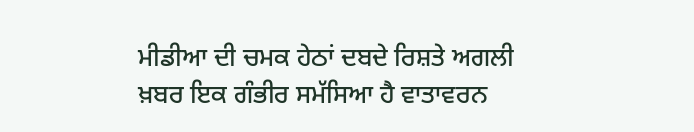ਮੀਡੀਆ ਦੀ ਚਮਕ ਹੇਠਾਂ ਦਬਦੇ ਰਿਸ਼ਤੇ ਅਗਲੀ ਖ਼ਬਰ ਇਕ ਗੰਭੀਰ ਸਮੱਸਿਆ ਹੈ ਵਾਤਾਵਰਨ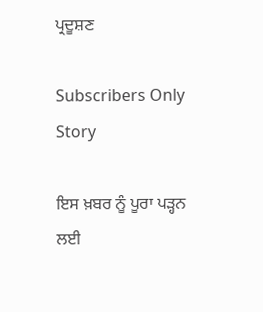ਪ੍ਰਦੂਸ਼ਣ

Subscribers Only Story

ਇਸ ਖ਼ਬਰ ਨੂੰ ਪੂਰਾ ਪੜ੍ਹਨ ਲਈ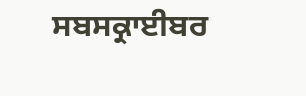ਸਬਸਕ੍ਰਾਈਬਰ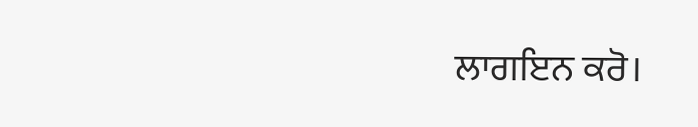ਲਾਗਇਨ ਕਰੋ।